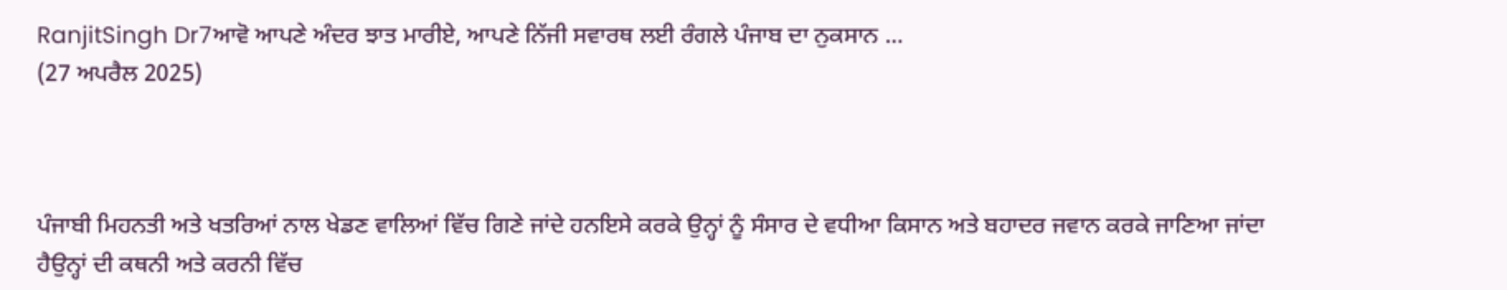RanjitSingh Dr7ਆਵੋ ਆਪਣੇ ਅੰਦਰ ਝਾਤ ਮਾਰੀਏ, ਆਪਣੇ ਨਿੱਜੀ ਸਵਾਰਥ ਲਈ ਰੰਗਲੇ ਪੰਜਾਬ ਦਾ ਨੁਕਸਾਨ ...
(27 ਅਪਰੈਲ 2025)



ਪੰਜਾਬੀ ਮਿਹਨਤੀ ਅਤੇ ਖਤਰਿਆਂ ਨਾਲ ਖੇਡਣ ਵਾਲਿਆਂ ਵਿੱਚ ਗਿਣੇ ਜਾਂਦੇ ਹਨਇਸੇ ਕਰਕੇ ਉਨ੍ਹਾਂ ਨੂੰ ਸੰਸਾਰ ਦੇ ਵਧੀਆ ਕਿਸਾਨ ਅਤੇ ਬਹਾਦਰ ਜਵਾਨ ਕਰਕੇ ਜਾਣਿਆ ਜਾਂਦਾ ਹੈਉਨ੍ਹਾਂ ਦੀ ਕਥਨੀ ਅਤੇ ਕਰਨੀ ਵਿੱਚ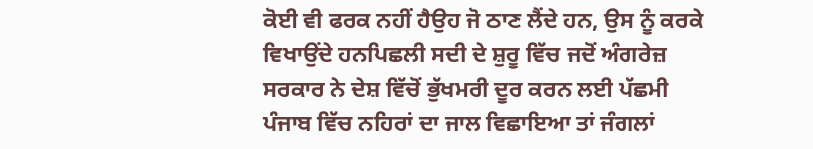ਕੋਈ ਵੀ ਫਰਕ ਨਹੀਂ ਹੈਉਹ ਜੋ ਠਾਣ ਲੈਂਦੇ ਹਨ, ਉਸ ਨੂੰ ਕਰਕੇ ਵਿਖਾਉਂਦੇ ਹਨਪਿਛਲੀ ਸਦੀ ਦੇ ਸ਼ੁਰੂ ਵਿੱਚ ਜਦੋਂ ਅੰਗਰੇਜ਼ ਸਰਕਾਰ ਨੇ ਦੇਸ਼ ਵਿੱਚੋਂ ਭੁੱਖਮਰੀ ਦੂਰ ਕਰਨ ਲਈ ਪੱਛਮੀ ਪੰਜਾਬ ਵਿੱਚ ਨਹਿਰਾਂ ਦਾ ਜਾਲ ਵਿਛਾਇਆ ਤਾਂ ਜੰਗਲਾਂ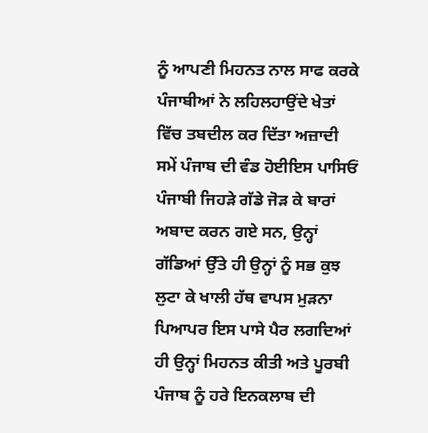ਨੂੰ ਆਪਣੀ ਮਿਹਨਤ ਨਾਲ ਸਾਫ ਕਰਕੇ ਪੰਜਾਬੀਆਂ ਨੇ ਲਹਿਲਹਾਉਂਦੇ ਖੇਤਾਂ ਵਿੱਚ ਤਬਦੀਲ ਕਰ ਦਿੱਤਾ ਅਜ਼ਾਦੀ ਸਮੇਂ ਪੰਜਾਬ ਦੀ ਵੰਡ ਹੋਈਇਸ ਪਾਸਿਓਂ ਪੰਜਾਬੀ ਜਿਹੜੇ ਗੱਡੇ ਜੋੜ ਕੇ ਬਾਰਾਂ ਅਬਾਦ ਕਰਨ ਗਏ ਸਨ, ਉਨ੍ਹਾਂ ਗੱਡਿਆਂ ਉੱਤੇ ਹੀ ਉਨ੍ਹਾਂ ਨੂੰ ਸਭ ਕੁਝ ਲੁਟਾ ਕੇ ਖਾਲੀ ਹੱਥ ਵਾਪਸ ਮੁੜਨਾ ਪਿਆਪਰ ਇਸ ਪਾਸੇ ਪੈਰ ਲਗਦਿਆਂ ਹੀ ਉਨ੍ਹਾਂ ਮਿਹਨਤ ਕੀਤੀ ਅਤੇ ਪੂਰਬੀ ਪੰਜਾਬ ਨੂੰ ਹਰੇ ਇਨਕਲਾਬ ਦੀ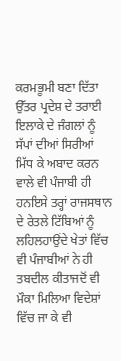ਕਰਮਭੂਮੀ ਬਣਾ ਦਿੱਤਾ ਉੱਤਰ ਪ੍ਰਦੇਸ਼ ਦੇ ਤਰਾਈ ਇਲਾਕੇ ਦੇ ਜੰਗਲਾਂ ਨੂੰ ਸੱਪਾਂ ਦੀਆਂ ਸਿਰੀਆਂ ਮਿੱਧ ਕੇ ਅਬਾਦ ਕਰਨ ਵਾਲੇ ਵੀ ਪੰਜਾਬੀ ਹੀ ਹਨਇਸੇ ਤਰ੍ਹਾਂ ਰਾਜਸਥਾਨ ਦੇ ਰੇਤਲੇ ਟਿੱਬਿਆਂ ਨੂੰ ਲਹਿਲਹਾਉਂਦੇ ਖੇਤਾਂ ਵਿੱਚ ਵੀ ਪੰਜਾਬੀਆਂ ਨੇ ਹੀ ਤਬਦੀਲ ਕੀਤਾਜਦੋਂ ਵੀ ਮੌਕਾ ਮਿਲਿਆ ਵਿਦੇਸ਼ਾਂ ਵਿੱਚ ਜਾ ਕੇ ਵੀ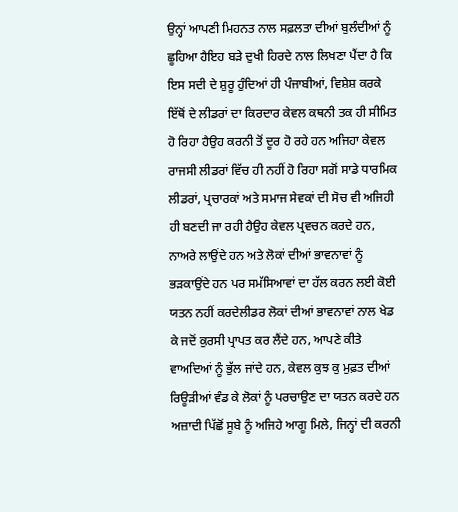ਉਨ੍ਹਾਂ ਆਪਣੀ ਮਿਹਨਤ ਨਾਲ ਸਫ਼ਲਤਾ ਦੀਆਂ ਬੁਲੰਦੀਆਂ ਨੂੰ ਛੂਹਿਆ ਹੈਇਹ ਬੜੇ ਦੁਖੀ ਹਿਰਦੇ ਨਾਲ ਲਿਖਣਾ ਪੈਂਦਾ ਹੈ ਕਿ ਇਸ ਸਦੀ ਦੇ ਸ਼ੁਰੂ ਹੁੰਦਿਆਂ ਹੀ ਪੰਜਾਬੀਆਂ, ਵਿਸ਼ੇਸ਼ ਕਰਕੇ ਇੱਥੋਂ ਦੇ ਲੀਡਰਾਂ ਦਾ ਕਿਰਦਾਰ ਕੇਵਲ ਕਥਨੀ ਤਕ ਹੀ ਸੀਮਿਤ ਹੋ ਰਿਹਾ ਹੈਉਹ ਕਰਨੀ ਤੋਂ ਦੂਰ ਹੋ ਰਹੇ ਹਨ ਅਜਿਹਾ ਕੇਵਲ ਰਾਜਸੀ ਲੀਡਰਾਂ ਵਿੱਚ ਹੀ ਨਹੀਂ ਹੋ ਰਿਹਾ ਸਗੋਂ ਸਾਡੇ ਧਾਰਮਿਕ ਲੀਡਰਾਂ, ਪ੍ਰਚਾਰਕਾਂ ਅਤੇ ਸਮਾਜ ਸੇਵਕਾਂ ਦੀ ਸੋਚ ਵੀ ਅਜਿਹੀ ਹੀ ਬਣਦੀ ਜਾ ਰਹੀ ਹੈਉਹ ਕੇਵਲ ਪ੍ਰਵਚਨ ਕਰਦੇ ਹਨ, ਨਾਅਰੇ ਲਾਉਂਦੇ ਹਨ ਅਤੇ ਲੋਕਾਂ ਦੀਆਂ ਭਾਵਨਾਵਾਂ ਨੂੰ ਭੜਕਾਉਂਦੇ ਹਨ ਪਰ ਸਮੱਸਿਆਵਾਂ ਦਾ ਹੱਲ ਕਰਨ ਲਈ ਕੋਈ ਯਤਨ ਨਹੀਂ ਕਰਦੇਲੀਡਰ ਲੋਕਾਂ ਦੀਆਂ ਭਾਵਨਾਵਾਂ ਨਾਲ ਖੇਡ ਕੇ ਜਦੋਂ ਕੁਰਸੀ ਪ੍ਰਾਪਤ ਕਰ ਲੈਂਦੇ ਹਨ, ਆਪਣੇ ਕੀਤੇ ਵਾਅਦਿਆਂ ਨੂੰ ਭੁੱਲ ਜਾਂਦੇ ਹਨ, ਕੇਵਲ ਕੁਝ ਕੁ ਮੁਫ਼ਤ ਦੀਆਂ ਰਿਊੜੀਆਂ ਵੰਡ ਕੇ ਲੋਕਾਂ ਨੂੰ ਪਰਚਾਉਣ ਦਾ ਯਤਨ ਕਰਦੇ ਹਨ ਅਜ਼ਾਦੀ ਪਿੱਛੋਂ ਸੂਬੇ ਨੂੰ ਅਜਿਹੇ ਆਗੂ ਮਿਲੇ, ਜਿਨ੍ਹਾਂ ਦੀ ਕਰਨੀ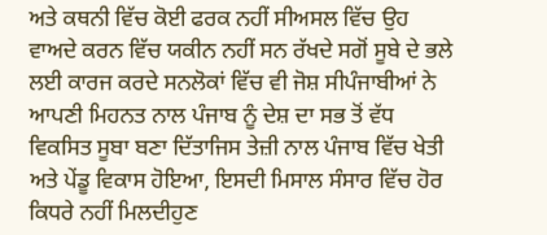ਅਤੇ ਕਥਨੀ ਵਿੱਚ ਕੋਈ ਫਰਕ ਨਹੀਂ ਸੀਅਸਲ ਵਿੱਚ ਉਹ ਵਾਅਦੇ ਕਰਨ ਵਿੱਚ ਯਕੀਨ ਨਹੀਂ ਸਨ ਰੱਖਦੇ ਸਗੋਂ ਸੂਬੇ ਦੇ ਭਲੇ ਲਈ ਕਾਰਜ ਕਰਦੇ ਸਨਲੋਕਾਂ ਵਿੱਚ ਵੀ ਜੋਸ਼ ਸੀਪੰਜਾਬੀਆਂ ਨੇ ਆਪਣੀ ਮਿਹਨਤ ਨਾਲ ਪੰਜਾਬ ਨੂੰ ਦੇਸ਼ ਦਾ ਸਭ ਤੋਂ ਵੱਧ ਵਿਕਸਿਤ ਸੂਬਾ ਬਣਾ ਦਿੱਤਾਜਿਸ ਤੇਜ਼ੀ ਨਾਲ ਪੰਜਾਬ ਵਿੱਚ ਖੇਤੀ ਅਤੇ ਪੇਂਡੂ ਵਿਕਾਸ ਹੋਇਆ, ਇਸਦੀ ਮਿਸਾਲ ਸੰਸਾਰ ਵਿੱਚ ਹੋਰ ਕਿਧਰੇ ਨਹੀਂ ਮਿਲਦੀਹੁਣ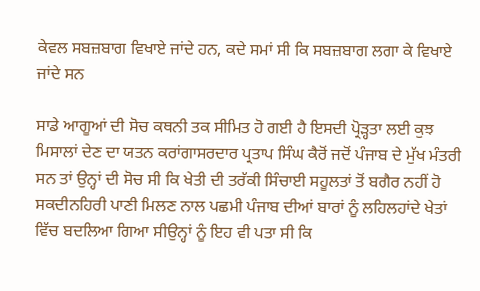ਕੇਵਲ ਸਬਜ਼ਬਾਗ ਵਿਖਾਏ ਜਾਂਦੇ ਹਨ, ਕਦੇ ਸਮਾਂ ਸੀ ਕਿ ਸਬਜ਼ਬਾਗ ਲਗਾ ਕੇ ਵਿਖਾਏ ਜਾਂਦੇ ਸਨ

ਸਾਡੇ ਆਗੂਆਂ ਦੀ ਸੋਚ ਕਥਨੀ ਤਕ ਸੀਮਿਤ ਹੋ ਗਈ ਹੈ ਇਸਦੀ ਪ੍ਰੋੜ੍ਹਤਾ ਲਈ ਕੁਝ ਮਿਸਾਲਾਂ ਦੇਣ ਦਾ ਯਤਨ ਕਰਾਂਗਾਸਰਦਾਰ ਪ੍ਰਤਾਪ ਸਿੰਘ ਕੈਰੋਂ ਜਦੋਂ ਪੰਜਾਬ ਦੇ ਮੁੱਖ ਮੰਤਰੀ ਸਨ ਤਾਂ ਉਨ੍ਹਾਂ ਦੀ ਸੋਚ ਸੀ ਕਿ ਖੇਤੀ ਦੀ ਤਰੱਕੀ ਸਿੰਚਾਈ ਸਹੂਲਤਾਂ ਤੋਂ ਬਗੈਰ ਨਹੀਂ ਹੋ ਸਕਦੀਨਹਿਰੀ ਪਾਣੀ ਮਿਲਣ ਨਾਲ ਪਛਮੀ ਪੰਜਾਬ ਦੀਆਂ ਬਾਰਾਂ ਨੂੰ ਲਹਿਲਹਾਂਦੇ ਖੇਤਾਂ ਵਿੱਚ ਬਦਲਿਆ ਗਿਆ ਸੀਉਨ੍ਹਾਂ ਨੂੰ ਇਹ ਵੀ ਪਤਾ ਸੀ ਕਿ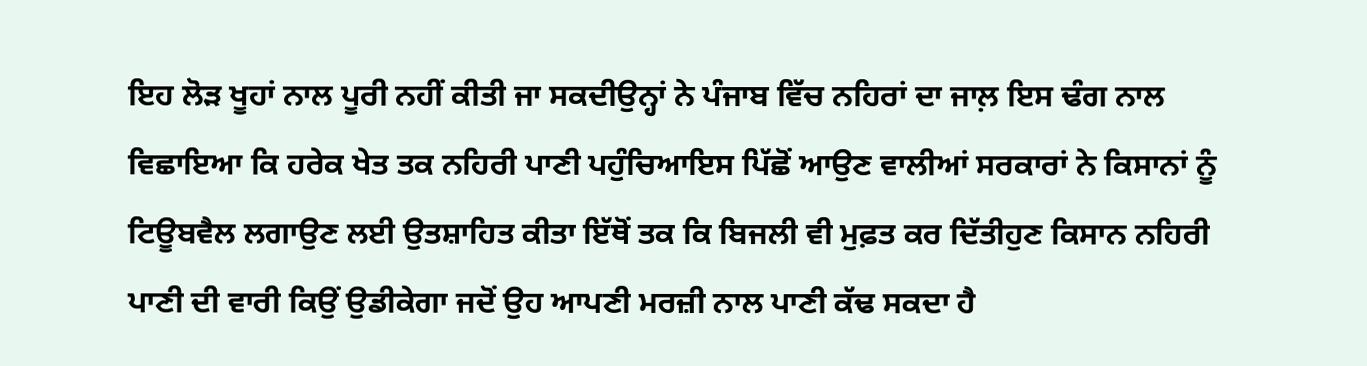ਇਹ ਲੋੜ ਖੂਹਾਂ ਨਾਲ ਪੂਰੀ ਨਹੀਂ ਕੀਤੀ ਜਾ ਸਕਦੀਉਨ੍ਹਾਂ ਨੇ ਪੰਜਾਬ ਵਿੱਚ ਨਹਿਰਾਂ ਦਾ ਜਾਲ਼ ਇਸ ਢੰਗ ਨਾਲ ਵਿਛਾਇਆ ਕਿ ਹਰੇਕ ਖੇਤ ਤਕ ਨਹਿਰੀ ਪਾਣੀ ਪਹੁੰਚਿਆਇਸ ਪਿੱਛੋਂ ਆਉਣ ਵਾਲੀਆਂ ਸਰਕਾਰਾਂ ਨੇ ਕਿਸਾਨਾਂ ਨੂੰ ਟਿਊਬਵੈਲ ਲਗਾਉਣ ਲਈ ਉਤਸ਼ਾਹਿਤ ਕੀਤਾ ਇੱਥੋਂ ਤਕ ਕਿ ਬਿਜਲੀ ਵੀ ਮੁਫ਼ਤ ਕਰ ਦਿੱਤੀਹੁਣ ਕਿਸਾਨ ਨਹਿਰੀ ਪਾਣੀ ਦੀ ਵਾਰੀ ਕਿਉਂ ਉਡੀਕੇਗਾ ਜਦੋਂ ਉਹ ਆਪਣੀ ਮਰਜ਼ੀ ਨਾਲ ਪਾਣੀ ਕੱਢ ਸਕਦਾ ਹੈ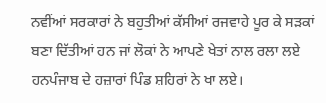ਨਵੀਂਆਂ ਸਰਕਾਰਾਂ ਨੇ ਬਹੁਤੀਆਂ ਕੱਸੀਆਂ ਰਜਵਾਹੇ ਪੂਰ ਕੇ ਸੜਕਾਂ ਬਣਾ ਦਿੱਤੀਆਂ ਹਨ ਜਾਂ ਲੋਕਾਂ ਨੇ ਆਪਣੇ ਖੇਤਾਂ ਨਾਲ ਰਲਾ ਲਏ ਹਨਪੰਜਾਬ ਦੇ ਹਜ਼ਾਰਾਂ ਪਿੰਡ ਸ਼ਹਿਰਾਂ ਨੇ ਖਾ ਲਏ।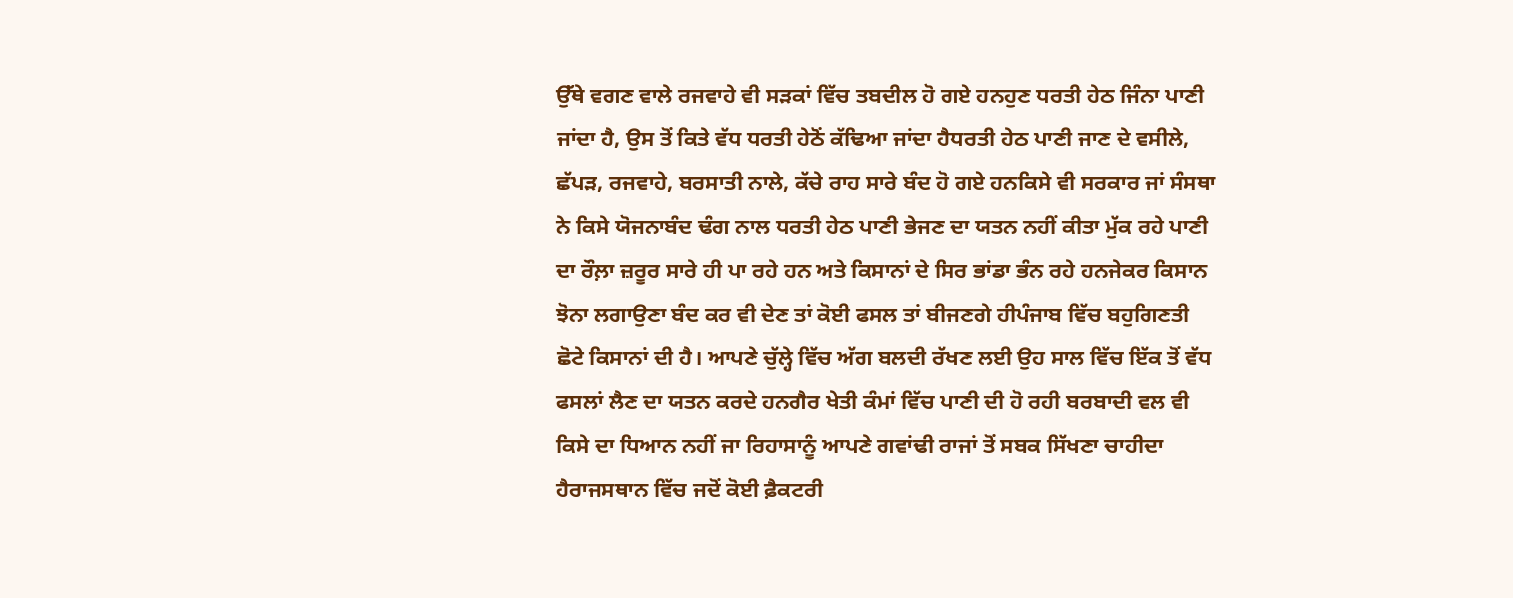ਉੱਥੇ ਵਗਣ ਵਾਲੇ ਰਜਵਾਹੇ ਵੀ ਸੜਕਾਂ ਵਿੱਚ ਤਬਦੀਲ ਹੋ ਗਏ ਹਨਹੁਣ ਧਰਤੀ ਹੇਠ ਜਿੰਨਾ ਪਾਣੀ ਜਾਂਦਾ ਹੈ, ਉਸ ਤੋਂ ਕਿਤੇ ਵੱਧ ਧਰਤੀ ਹੇਠੋਂ ਕੱਢਿਆ ਜਾਂਦਾ ਹੈਧਰਤੀ ਹੇਠ ਪਾਣੀ ਜਾਣ ਦੇ ਵਸੀਲੇ, ਛੱਪੜ, ਰਜਵਾਹੇ, ਬਰਸਾਤੀ ਨਾਲੇ, ਕੱਚੇ ਰਾਹ ਸਾਰੇ ਬੰਦ ਹੋ ਗਏ ਹਨਕਿਸੇ ਵੀ ਸਰਕਾਰ ਜਾਂ ਸੰਸਥਾ ਨੇ ਕਿਸੇ ਯੋਜਨਾਬੰਦ ਢੰਗ ਨਾਲ ਧਰਤੀ ਹੇਠ ਪਾਣੀ ਭੇਜਣ ਦਾ ਯਤਨ ਨਹੀਂ ਕੀਤਾ ਮੁੱਕ ਰਹੇ ਪਾਣੀ ਦਾ ਰੌਲ਼ਾ ਜ਼ਰੂਰ ਸਾਰੇ ਹੀ ਪਾ ਰਹੇ ਹਨ ਅਤੇ ਕਿਸਾਨਾਂ ਦੇ ਸਿਰ ਭਾਂਡਾ ਭੰਨ ਰਹੇ ਹਨਜੇਕਰ ਕਿਸਾਨ ਝੋਨਾ ਲਗਾਉਣਾ ਬੰਦ ਕਰ ਵੀ ਦੇਣ ਤਾਂ ਕੋਈ ਫਸਲ ਤਾਂ ਬੀਜਣਗੇ ਹੀਪੰਜਾਬ ਵਿੱਚ ਬਹੁਗਿਣਤੀ ਛੋਟੇ ਕਿਸਾਨਾਂ ਦੀ ਹੈ। ਆਪਣੇ ਚੁੱਲ੍ਹੇ ਵਿੱਚ ਅੱਗ ਬਲਦੀ ਰੱਖਣ ਲਈ ਉਹ ਸਾਲ ਵਿੱਚ ਇੱਕ ਤੋਂ ਵੱਧ ਫਸਲਾਂ ਲੈਣ ਦਾ ਯਤਨ ਕਰਦੇ ਹਨਗੈਰ ਖੇਤੀ ਕੰਮਾਂ ਵਿੱਚ ਪਾਣੀ ਦੀ ਹੋ ਰਹੀ ਬਰਬਾਦੀ ਵਲ ਵੀ ਕਿਸੇ ਦਾ ਧਿਆਨ ਨਹੀਂ ਜਾ ਰਿਹਾਸਾਨੂੰ ਆਪਣੇ ਗਵਾਂਢੀ ਰਾਜਾਂ ਤੋਂ ਸਬਕ ਸਿੱਖਣਾ ਚਾਹੀਦਾ ਹੈਰਾਜਸਥਾਨ ਵਿੱਚ ਜਦੋਂ ਕੋਈ ਫ਼ੈਕਟਰੀ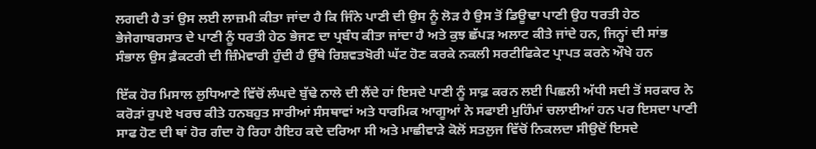ਲਗਦੀ ਹੈ ਤਾਂ ਉਸ ਲਈ ਲਾਜ਼ਮੀ ਕੀਤਾ ਜਾਂਦਾ ਹੈ ਕਿ ਜਿੰਨੇ ਪਾਣੀ ਦੀ ਉਸ ਨੂੰ ਲੋੜ ਹੈ ਉਸ ਤੋਂ ਡਿਊਢਾ ਪਾਣੀ ਉਹ ਧਰਤੀ ਹੇਠ ਭੇਜੇਗਾਬਰਸਾਤ ਦੇ ਪਾਣੀ ਨੂੰ ਧਰਤੀ ਹੇਠ ਭੇਜਣ ਦਾ ਪ੍ਰਬੰਧ ਕੀਤਾ ਜਾਂਦਾ ਹੈ ਅਤੇ ਕੁਝ ਛੱਪੜ ਅਲਾਟ ਕੀਤੇ ਜਾਂਦੇ ਹਨ, ਜਿਨ੍ਹਾਂ ਦੀ ਸਾਂਭ ਸੰਭਾਲ ਉਸ ਫ਼ੈਕਟਰੀ ਦੀ ਜ਼ਿੰਮੇਵਾਰੀ ਹੁੰਦੀ ਹੈ ਉੱਥੇ ਰਿਸ਼ਵਤਖੋਰੀ ਘੱਟ ਹੋਣ ਕਰਕੇ ਨਕਲੀ ਸਰਟੀਫਿਕੇਟ ਪ੍ਰਾਪਤ ਕਰਨੇ ਔਖੇ ਹਨ

ਇੱਕ ਹੋਰ ਮਿਸਾਲ ਲੁਧਿਆਣੇ ਵਿੱਚੋਂ ਲੰਘਦੇ ਬੁੱਢੇ ਨਾਲੇ ਦੀ ਲੈਂਦੇ ਹਾਂ ਇਸਦੇ ਪਾਣੀ ਨੂੰ ਸਾਫ਼ ਕਰਨ ਲਈ ਪਿਛਲੀ ਅੱਧੀ ਸਦੀ ਤੋਂ ਸਰਕਾਰ ਨੇ ਕਰੋੜਾਂ ਰੁਪਏ ਖਰਚ ਕੀਤੇ ਹਨਬਹੁਤ ਸਾਰੀਆਂ ਸੰਸਥਾਵਾਂ ਅਤੇ ਧਾਰਮਿਕ ਆਗੂਆਂ ਨੇ ਸਫਾਈ ਮੁਹਿੰਮਾਂ ਚਲਾਈਆਂ ਹਨ ਪਰ ਇਸਦਾ ਪਾਣੀ ਸਾਫ ਹੋਣ ਦੀ ਥਾਂ ਹੋਰ ਗੰਦਾ ਹੋ ਰਿਹਾ ਹੈਇਹ ਕਦੇ ਦਰਿਆ ਸੀ ਅਤੇ ਮਾਛੀਵਾੜੇ ਕੋਲੋਂ ਸਤਲੁਜ ਵਿੱਚੋਂ ਨਿਕਲਦਾ ਸੀਉਦੋਂ ਇਸਦੇ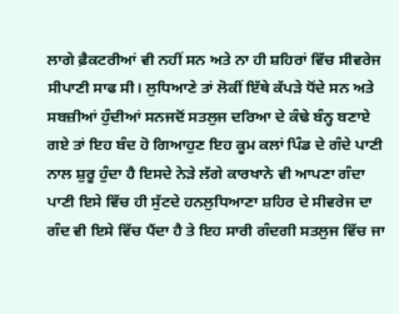ਲਾਗੇ ਫ਼ੈਕਟਰੀਆਂ ਵੀ ਨਹੀਂ ਸਨ ਅਤੇ ਨਾ ਹੀ ਸ਼ਹਿਰਾਂ ਵਿੱਚ ਸੀਵਰੇਜ ਸੀਪਾਣੀ ਸਾਫ ਸੀ। ਲੁਧਿਆਣੇ ਤਾਂ ਲੋਕੀਂ ਇੱਥੇ ਕੱਪੜੇ ਧੋਂਦੇ ਸਨ ਅਤੇ ਸਬਜ਼ੀਆਂ ਹੁੰਦੀਆਂ ਸਨਜਦੋਂ ਸਤਲੁਜ ਦਰਿਆ ਦੇ ਕੰਢੇ ਬੰਨ੍ਹ ਬਣਾਏ ਗਏ ਤਾਂ ਇਹ ਬੰਦ ਹੋ ਗਿਆਹੁਣ ਇਹ ਕੂਮ ਕਲਾਂ ਪਿੰਡ ਦੇ ਗੰਦੇ ਪਾਣੀ ਨਾਲ ਸ਼ੁਰੂ ਹੁੰਦਾ ਹੈ ਇਸਦੇ ਨੇੜੇ ਲੱਗੇ ਕਾਰਖਾਨੇ ਵੀ ਆਪਣਾ ਗੰਦਾ ਪਾਣੀ ਇਸੇ ਵਿੱਚ ਹੀ ਸੁੱਟਦੇ ਹਨਲੁਧਿਆਣਾ ਸ਼ਹਿਰ ਦੇ ਸੀਵਰੇਜ ਦਾ ਗੰਦ ਵੀ ਇਸੇ ਵਿੱਚ ਪੈਂਦਾ ਹੈ ਤੇ ਇਹ ਸਾਰੀ ਗੰਦਗੀ ਸਤਲੁਜ ਵਿੱਚ ਜਾ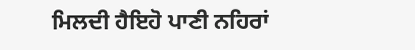ਮਿਲਦੀ ਹੈਇਹੋ ਪਾਣੀ ਨਹਿਰਾਂ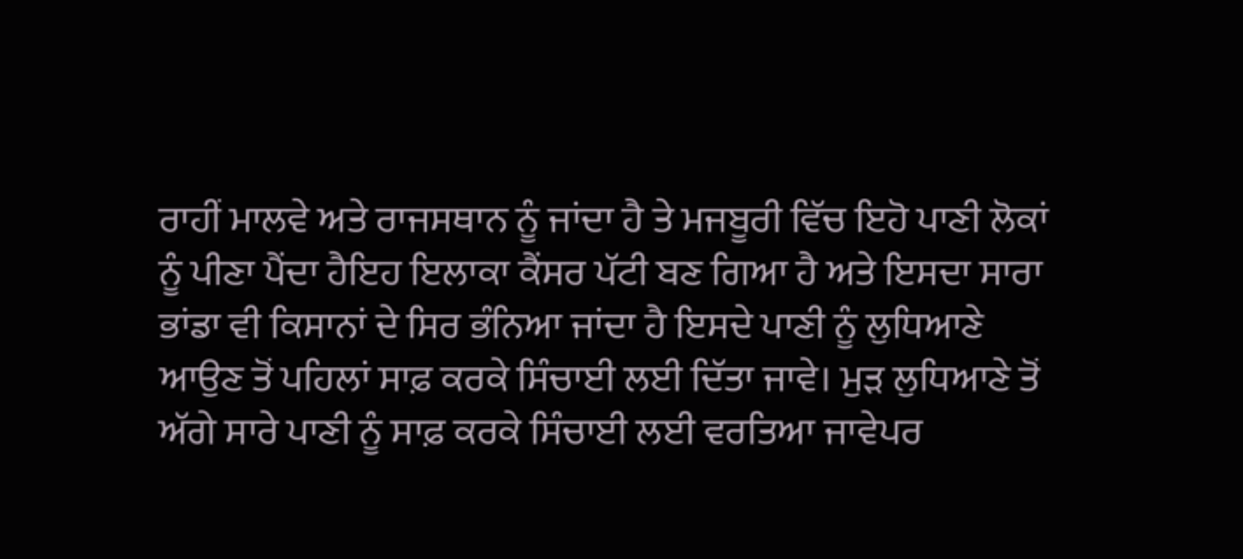ਰਾਹੀਂ ਮਾਲਵੇ ਅਤੇ ਰਾਜਸਥਾਨ ਨੂੰ ਜਾਂਦਾ ਹੈ ਤੇ ਮਜਬੂਰੀ ਵਿੱਚ ਇਹੋ ਪਾਣੀ ਲੋਕਾਂ ਨੂੰ ਪੀਣਾ ਪੈਂਦਾ ਹੈਇਹ ਇਲਾਕਾ ਕੈਂਸਰ ਪੱਟੀ ਬਣ ਗਿਆ ਹੈ ਅਤੇ ਇਸਦਾ ਸਾਰਾ ਭਾਂਡਾ ਵੀ ਕਿਸਾਨਾਂ ਦੇ ਸਿਰ ਭੰਨਿਆ ਜਾਂਦਾ ਹੈ ਇਸਦੇ ਪਾਣੀ ਨੂੰ ਲੁਧਿਆਣੇ ਆਉਣ ਤੋਂ ਪਹਿਲਾਂ ਸਾਫ਼ ਕਰਕੇ ਸਿੰਚਾਈ ਲਈ ਦਿੱਤਾ ਜਾਵੇ। ਮੁੜ ਲੁਧਿਆਣੇ ਤੋਂ ਅੱਗੇ ਸਾਰੇ ਪਾਣੀ ਨੂੰ ਸਾਫ਼ ਕਰਕੇ ਸਿੰਚਾਈ ਲਈ ਵਰਤਿਆ ਜਾਵੇਪਰ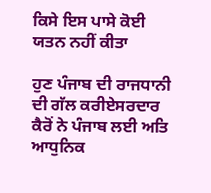ਕਿਸੇ ਇਸ ਪਾਸੇ ਕੋਈ ਯਤਨ ਨਹੀਂ ਕੀਤਾ

ਹੁਣ ਪੰਜਾਬ ਦੀ ਰਾਜਧਾਨੀ ਦੀ ਗੱਲ ਕਰੀਏਸਰਦਾਰ ਕੈਰੋਂ ਨੇ ਪੰਜਾਬ ਲਈ ਅਤਿ ਆਧੁਨਿਕ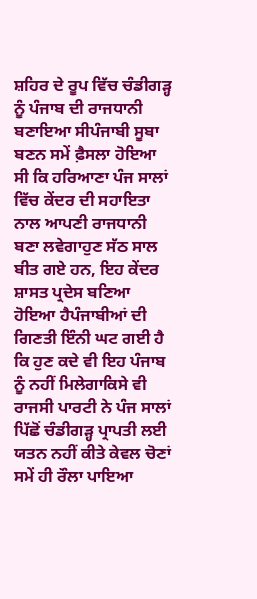ਸ਼ਹਿਰ ਦੇ ਰੂਪ ਵਿੱਚ ਚੰਡੀਗੜ੍ਹ ਨੂੰ ਪੰਜਾਬ ਦੀ ਰਾਜਧਾਨੀ ਬਣਾਇਆ ਸੀਪੰਜਾਬੀ ਸੂਬਾ ਬਣਨ ਸਮੇਂ ਫ਼ੈਸਲਾ ਹੋਇਆ ਸੀ ਕਿ ਹਰਿਆਣਾ ਪੰਜ ਸਾਲਾਂ ਵਿੱਚ ਕੇਂਦਰ ਦੀ ਸਹਾਇਤਾ ਨਾਲ ਆਪਣੀ ਰਾਜਧਾਨੀ ਬਣਾ ਲਵੇਗਾਹੁਣ ਸੱਠ ਸਾਲ ਬੀਤ ਗਏ ਹਨ, ਇਹ ਕੇਂਦਰ ਸ਼ਾਸਤ ਪ੍ਰਦੇਸ ਬਣਿਆ ਹੋਇਆ ਹੈਪੰਜਾਬੀਆਂ ਦੀ ਗਿਣਤੀ ਇੰਨੀ ਘਟ ਗਈ ਹੈ ਕਿ ਹੁਣ ਕਦੇ ਵੀ ਇਹ ਪੰਜਾਬ ਨੂੰ ਨਹੀਂ ਮਿਲੇਗਾਕਿਸੇ ਵੀ ਰਾਜਸੀ ਪਾਰਟੀ ਨੇ ਪੰਜ ਸਾਲਾਂ ਪਿੱਛੋਂ ਚੰਡੀਗੜ੍ਹ ਪ੍ਰਾਪਤੀ ਲਈ ਯਤਨ ਨਹੀਂ ਕੀਤੇ ਕੇਵਲ ਚੋਣਾਂ ਸਮੇਂ ਹੀ ਰੌਲਾ ਪਾਇਆ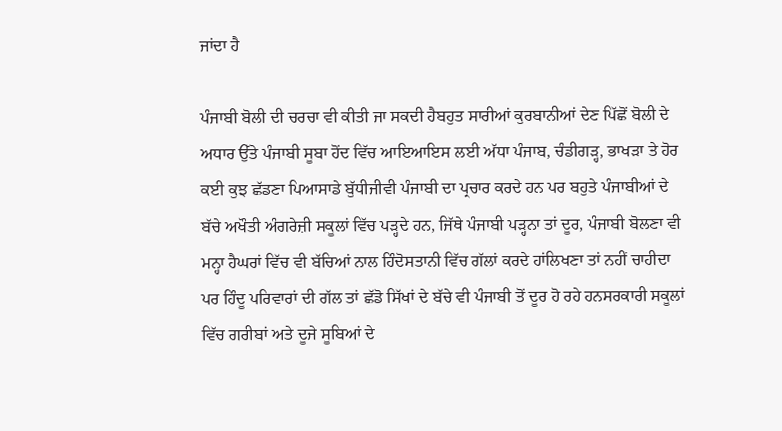ਜਾਂਦਾ ਹੈ

ਪੰਜਾਬੀ ਬੋਲੀ ਦੀ ਚਰਚਾ ਵੀ ਕੀਤੀ ਜਾ ਸਕਦੀ ਹੈਬਹੁਤ ਸਾਰੀਆਂ ਕੁਰਬਾਨੀਆਂ ਦੇਣ ਪਿੱਛੋਂ ਬੋਲੀ ਦੇ ਅਧਾਰ ਉੱਤੇ ਪੰਜਾਬੀ ਸੂਬਾ ਹੋਂਦ ਵਿੱਚ ਆਇਆਇਸ ਲਈ ਅੱਧਾ ਪੰਜਾਬ, ਚੰਡੀਗੜ੍ਹ, ਭਾਖੜਾ ਤੇ ਹੋਰ ਕਈ ਕੁਝ ਛੱਡਣਾ ਪਿਆਸਾਡੇ ਬੁੱਧੀਜੀਵੀ ਪੰਜਾਬੀ ਦਾ ਪ੍ਰਚਾਰ ਕਰਦੇ ਹਨ ਪਰ ਬਹੁਤੇ ਪੰਜਾਬੀਆਂ ਦੇ ਬੱਚੇ ਅਖੌਤੀ ਅੰਗਰੇਜ਼ੀ ਸਕੂਲਾਂ ਵਿੱਚ ਪੜ੍ਹਦੇ ਹਨ, ਜਿੱਥੇ ਪੰਜਾਬੀ ਪੜ੍ਹਨਾ ਤਾਂ ਦੂਰ, ਪੰਜਾਬੀ ਬੋਲਣਾ ਵੀ ਮਨ੍ਹਾ ਹੈਘਰਾਂ ਵਿੱਚ ਵੀ ਬੱਚਿਆਂ ਨਾਲ ਹਿੰਦੋਸਤਾਨੀ ਵਿੱਚ ਗੱਲਾਂ ਕਰਦੇ ਹਾਂਲਿਖਣਾ ਤਾਂ ਨਹੀਂ ਚਾਹੀਦਾ ਪਰ ਹਿੰਦੂ ਪਰਿਵਾਰਾਂ ਦੀ ਗੱਲ ਤਾਂ ਛੱਡੋ ਸਿੱਖਾਂ ਦੇ ਬੱਚੇ ਵੀ ਪੰਜਾਬੀ ਤੋਂ ਦੂਰ ਹੋ ਰਹੇ ਹਨਸਰਕਾਰੀ ਸਕੂਲਾਂ ਵਿੱਚ ਗਰੀਬਾਂ ਅਤੇ ਦੂਜੇ ਸੂਬਿਆਂ ਦੇ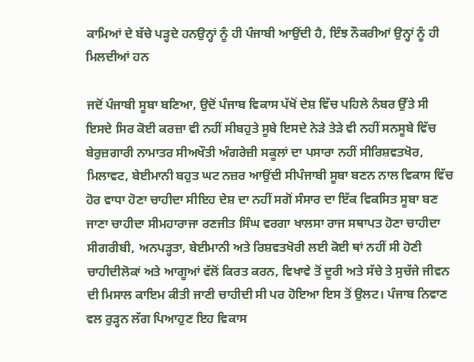ਕਾਮਿਆਂ ਦੇ ਬੱਚੇ ਪੜ੍ਹਦੇ ਹਨਉਨ੍ਹਾਂ ਨੂੰ ਹੀ ਪੰਜਾਬੀ ਆਉਂਦੀ ਹੈ, ਇੰਝ ਨੌਕਰੀਆਂ ਉਨ੍ਹਾਂ ਨੂੰ ਹੀ ਮਿਲਦੀਆਂ ਹਨ

ਜਦੋਂ ਪੰਜਾਬੀ ਸੂਬਾ ਬਣਿਆ, ਉਦੋਂ ਪੰਜਾਬ ਵਿਕਾਸ ਪੱਖੋਂ ਦੇਸ਼ ਵਿੱਚ ਪਹਿਲੇ ਨੰਬਰ ਉੱਤੇ ਸੀ ਇਸਦੇ ਸਿਰ ਕੋਈ ਕਰਜ਼ਾ ਵੀ ਨਹੀਂ ਸੀਬਹੁਤੇ ਸੂਬੇ ਇਸਦੇ ਨੇੜੇ ਤੇੜੇ ਵੀ ਨਹੀਂ ਸਨਸੂਬੇ ਵਿੱਚ ਬੇਰੁਜ਼ਗਾਰੀ ਨਾਮਾਤਰ ਸੀਅਖੌਤੀ ਅੰਗਰੇਜ਼ੀ ਸਕੂਲਾਂ ਦਾ ਪਸਾਰਾ ਨਹੀਂ ਸੀਰਿਸ਼ਵਤਖੋਰ, ਮਿਲਾਵਟ, ਬੇਈਮਾਨੀ ਬਹੁਤ ਘਟ ਨਜ਼ਰ ਆਉਂਦੀ ਸੀਪੰਜਾਬੀ ਸੂਬਾ ਬਣਨ ਨਾਲ ਵਿਕਾਸ ਵਿੱਚ ਹੋਰ ਵਾਧਾ ਹੋਣਾ ਚਾਹੀਦਾ ਸੀਇਹ ਦੇਸ਼ ਦਾ ਨਹੀਂ ਸਗੋਂ ਸੰਸਾਰ ਦਾ ਇੱਕ ਵਿਕਸਿਤ ਸੂਬਾ ਬਣ ਜਾਣਾ ਚਾਹੀਦਾ ਸੀਮਹਾਰਾਜਾ ਰਣਜੀਤ ਸਿੰਘ ਵਰਗਾ ਖਾਲਸਾ ਰਾਜ ਸਥਾਪਤ ਹੋਣਾ ਚਾਹੀਦਾ ਸੀਗਰੀਬੀ, ਅਨਪੜ੍ਹਤਾ, ਬੇਈਮਾਨੀ ਅਤੇ ਰਿਸ਼ਵਤਖੋਰੀ ਲਈ ਕੋਈ ਥਾਂ ਨਹੀਂ ਸੀ ਹੋਣੀ ਚਾਹੀਦੀਲੋਕਾਂ ਅਤੇ ਆਗੂਆਂ ਵੱਲੋਂ ਕਿਰਤ ਕਰਨ, ਵਿਖਾਵੇ ਤੋਂ ਦੂਰੀ ਅਤੇ ਸੱਚੇ ਤੇ ਸੁਚੱਜੇ ਜੀਵਨ ਦੀ ਮਿਸਾਲ ਕਾਇਮ ਕੀਤੀ ਜਾਣੀ ਚਾਹੀਦੀ ਸੀ ਪਰ ਹੋਇਆ ਇਸ ਤੋਂ ਉਲਟ। ਪੰਜਾਬ ਨਿਵਾਣ ਵਲ ਰੁੜ੍ਹਨ ਲੱਗ ਪਿਆਹੁਣ ਇਹ ਵਿਕਾਸ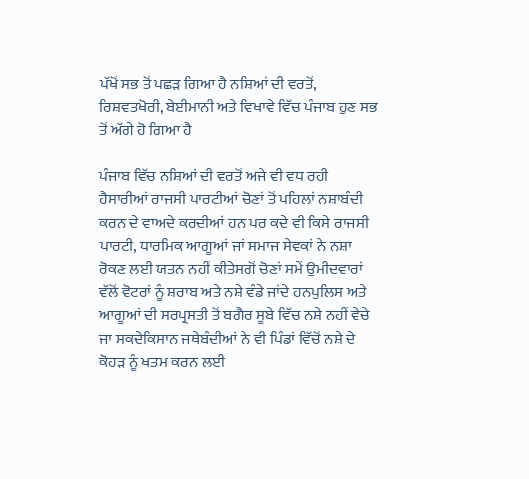ਪੱਖੋਂ ਸਭ ਤੋਂ ਪਛੜ ਗਿਆ ਹੈ ਨਸ਼ਿਆਂ ਦੀ ਵਰਤੋਂ, ਰਿਸ਼ਵਤਖੋਰੀ, ਬੇਈਮਾਨੀ ਅਤੇ ਵਿਖਾਵੇ ਵਿੱਚ ਪੰਜਾਬ ਹੁਣ ਸਭ ਤੋਂ ਅੱਗੇ ਹੋ ਗਿਆ ਹੈ

ਪੰਜਾਬ ਵਿੱਚ ਨਸ਼ਿਆਂ ਦੀ ਵਰਤੋਂ ਅਜੇ ਵੀ ਵਧ ਰਹੀ ਹੈਸਾਰੀਆਂ ਰਾਜਸੀ ਪਾਰਟੀਆਂ ਚੋਣਾਂ ਤੋਂ ਪਹਿਲਾਂ ਨਸ਼ਾਬੰਦੀ ਕਰਨ ਦੇ ਵਾਅਦੇ ਕਰਦੀਆਂ ਹਨ ਪਰ ਕਦੇ ਵੀ ਕਿਸੇ ਰਾਜਸੀ ਪਾਰਟੀ, ਧਾਰਮਿਕ ਆਗੂਆਂ ਜਾਂ ਸਮਾਜ ਸੇਵਕਾਂ ਨੇ ਨਸ਼ਾ ਰੋਕਣ ਲਈ ਯਤਨ ਨਹੀਂ ਕੀਤੇਸਗੋਂ ਚੋਣਾਂ ਸਮੇਂ ਉਮੀਦਵਾਰਾਂ ਵੱਲੋਂ ਵੋਟਰਾਂ ਨੂੰ ਸ਼ਰਾਬ ਅਤੇ ਨਸ਼ੇ ਵੰਡੇ ਜਾਂਦੇ ਹਨਪੁਲਿਸ ਅਤੇ ਆਗੂਆਂ ਦੀ ਸਰਪ੍ਰਸਤੀ ਤੋਂ ਬਗੈਰ ਸੂਬੇ ਵਿੱਚ ਨਸ਼ੇ ਨਹੀਂ ਵੇਚੇ ਜਾ ਸਕਦੇਕਿਸਾਨ ਜਥੇਬੰਦੀਆਂ ਨੇ ਵੀ ਪਿੰਡਾਂ ਵਿੱਚੋਂ ਨਸ਼ੇ ਦੇ ਕੋਹੜ ਨੂੰ ਖਤਮ ਕਰਨ ਲਈ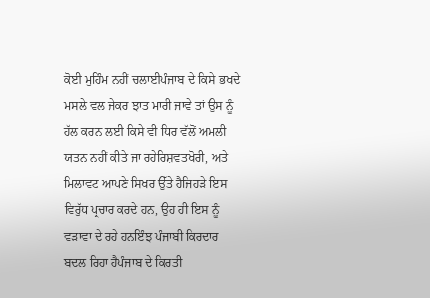ਕੋਈ ਮੁਹਿੰਮ ਨਹੀਂ ਚਲਾਈਪੰਜਾਬ ਦੇ ਕਿਸੇ ਭਖਦੇ ਮਸਲੇ ਵਲ ਜੇਕਰ ਝਾਤ ਮਾਰੀ ਜਾਵੇ ਤਾਂ ਉਸ ਨੂੰ ਹੱਲ ਕਰਨ ਲਈ ਕਿਸੇ ਵੀ ਧਿਰ ਵੱਲੋਂ ਅਮਲੀ ਯਤਨ ਨਹੀਂ ਕੀਤੇ ਜਾ ਰਹੇਰਿਸ਼ਵਤਖੋਰੀ, ਅਤੇ ਮਿਲਾਵਟ ਆਪਣੇ ਸਿਖਰ ਉੱਤੇ ਹੈਜਿਹੜੇ ਇਸ ਵਿਰੁੱਧ ਪ੍ਰਚਾਰ ਕਰਦੇ ਹਨ, ਉਹ ਹੀ ਇਸ ਨੂੰ ਵੜਾਵਾ ਦੇ ਰਹੇ ਹਨਇੰਝ ਪੰਜਾਬੀ ਕਿਰਦਾਰ ਬਦਲ ਰਿਹਾ ਹੈਪੰਜਾਬ ਦੇ ਕਿਰਤੀ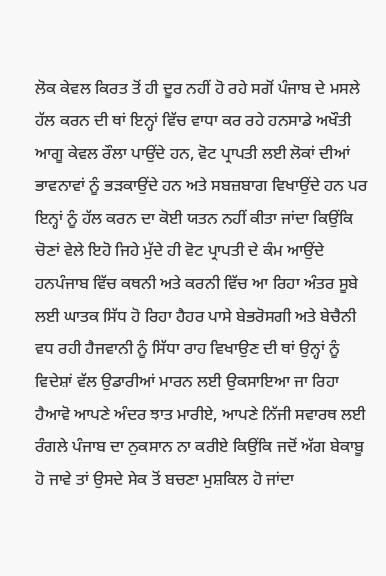ਲੋਕ ਕੇਵਲ ਕਿਰਤ ਤੋਂ ਹੀ ਦੂਰ ਨਹੀਂ ਹੋ ਰਹੇ ਸਗੋਂ ਪੰਜਾਬ ਦੇ ਮਸਲੇ ਹੱਲ ਕਰਨ ਦੀ ਥਾਂ ਇਨ੍ਹਾਂ ਵਿੱਚ ਵਾਧਾ ਕਰ ਰਹੇ ਹਨਸਾਡੇ ਅਖੌਤੀ ਆਗੂ ਕੇਵਲ ਰੌਲਾ ਪਾਉਂਦੇ ਹਨ, ਵੋਟ ਪ੍ਰਾਪਤੀ ਲਈ ਲੋਕਾਂ ਦੀਆਂ ਭਾਵਨਾਵਾਂ ਨੂੰ ਭੜਕਾਉਂਦੇ ਹਨ ਅਤੇ ਸਬਜ਼ਬਾਗ ਵਿਖਾਉਂਦੇ ਹਨ ਪਰ ਇਨ੍ਹਾਂ ਨੂੰ ਹੱਲ ਕਰਨ ਦਾ ਕੋਈ ਯਤਨ ਨਹੀਂ ਕੀਤਾ ਜਾਂਦਾ ਕਿਉਂਕਿ ਚੋਣਾਂ ਵੇਲੇ ਇਹੋ ਜਿਹੇ ਮੁੱਦੇ ਹੀ ਵੋਟ ਪ੍ਰਾਪਤੀ ਦੇ ਕੰਮ ਆਉਂਦੇ ਹਨਪੰਜਾਬ ਵਿੱਚ ਕਥਨੀ ਅਤੇ ਕਰਨੀ ਵਿੱਚ ਆ ਰਿਹਾ ਅੰਤਰ ਸੂਬੇ ਲਈ ਘਾਤਕ ਸਿੱਧ ਹੋ ਰਿਹਾ ਹੈਹਰ ਪਾਸੇ ਬੇਭਰੋਸਗੀ ਅਤੇ ਬੇਚੈਨੀ ਵਧ ਰਹੀ ਹੈਜਵਾਨੀ ਨੂੰ ਸਿੱਧਾ ਰਾਹ ਵਿਖਾਉਣ ਦੀ ਥਾਂ ਉਨ੍ਹਾਂ ਨੂੰ ਵਿਦੇਸ਼ਾਂ ਵੱਲ ਉਡਾਰੀਆਂ ਮਾਰਨ ਲਈ ਉਕਸਾਇਆ ਜਾ ਰਿਹਾ ਹੈਆਵੋ ਆਪਣੇ ਅੰਦਰ ਝਾਤ ਮਾਰੀਏ, ਆਪਣੇ ਨਿੱਜੀ ਸਵਾਰਥ ਲਈ ਰੰਗਲੇ ਪੰਜਾਬ ਦਾ ਨੁਕਸਾਨ ਨਾ ਕਰੀਏ ਕਿਉਂਕਿ ਜਦੋਂ ਅੱਗ ਬੇਕਾਬੂ ਹੋ ਜਾਵੇ ਤਾਂ ਉਸਦੇ ਸੇਕ ਤੋਂ ਬਚਣਾ ਮੁਸ਼ਕਿਲ ਹੋ ਜਾਂਦਾ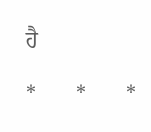ਹੈ

*       *       *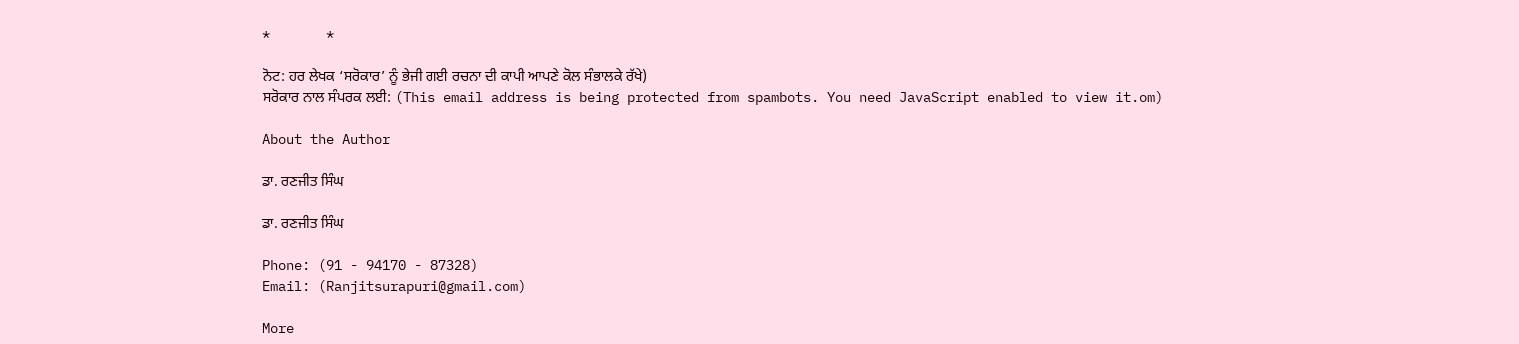*       *

ਨੋਟ: ਹਰ ਲੇਖਕ ‘ਸਰੋਕਾਰ’ ਨੂੰ ਭੇਜੀ ਗਈ ਰਚਨਾ ਦੀ ਕਾਪੀ ਆਪਣੇ ਕੋਲ ਸੰਭਾਲਕੇ ਰੱਖੇ)
ਸਰੋਕਾਰ ਨਾਲ ਸੰਪਰਕ ਲਈ: (This email address is being protected from spambots. You need JavaScript enabled to view it.om)

About the Author

ਡਾ. ਰਣਜੀਤ ਸਿੰਘ

ਡਾ. ਰਣਜੀਤ ਸਿੰਘ

Phone: (91 - 94170 - 87328)
Email: (Ranjitsurapuri@gmail.com)

More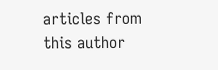articles from this author